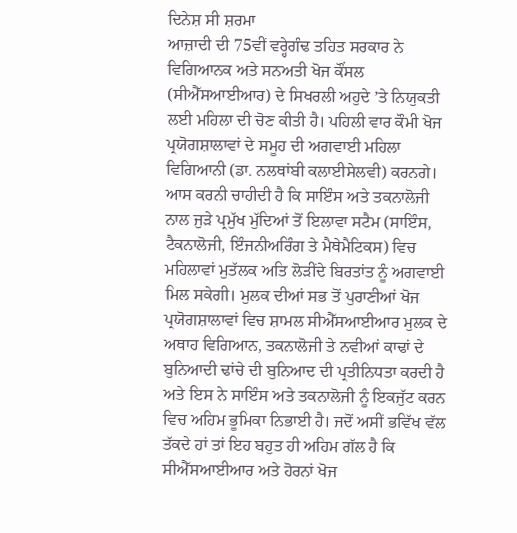ਦਿਨੇਸ਼ ਸੀ ਸ਼ਰਮਾ
ਆਜ਼ਾਦੀ ਦੀ 75ਵੀਂ ਵਰ੍ਹੇਗੰਢ ਤਹਿਤ ਸਰਕਾਰ ਨੇ ਵਿਗਿਆਨਕ ਅਤੇ ਸਨਅਤੀ ਖੋਜ ਕੌਂਸਲ (ਸੀਐੱਸਆਈਆਰ) ਦੇ ਸਿਖਰਲੀ ਅਹੁਦੇ ’ਤੇ ਨਿਯੁਕਤੀ ਲਈ ਮਹਿਲਾ ਦੀ ਚੋਣ ਕੀਤੀ ਹੈ। ਪਹਿਲੀ ਵਾਰ ਕੌਮੀ ਖੋਜ ਪ੍ਰਯੋਗਸ਼ਾਲਾਵਾਂ ਦੇ ਸਮੂਹ ਦੀ ਅਗਵਾਈ ਮਹਿਲਾ ਵਿਗਿਆਨੀ (ਡਾ. ਨਲਥਾਂਬੀ ਕਲਾਈਸੇਲਵੀ) ਕਰਨਗੇ। ਆਸ ਕਰਨੀ ਚਾਹੀਦੀ ਹੈ ਕਿ ਸਾਇੰਸ ਅਤੇ ਤਕਨਾਲੋਜੀ ਨਾਲ ਜੁੜੇ ਪ੍ਰਮੁੱਖ ਮੁੱਦਿਆਂ ਤੋਂ ਇਲਾਵਾ ਸਟੈਮ (ਸਾਇੰਸ, ਟੈਕਨਾਲੋਜੀ, ਇੰਜਨੀਅਰਿੰਗ ਤੇ ਮੈਥੇਮੈਟਿਕਸ) ਵਿਚ ਮਹਿਲਾਵਾਂ ਮੁਤੱਲਕ ਅਤਿ ਲੋੜੀਂਦੇ ਬਿਰਤਾਂਤ ਨੂੰ ਅਗਵਾਈ ਮਿਲ ਸਕੇਗੀ। ਮੁਲਕ ਦੀਆਂ ਸਭ ਤੋਂ ਪੁਰਾਣੀਆਂ ਖੋਜ ਪ੍ਰਯੋਗਸ਼ਾਲਾਵਾਂ ਵਿਚ ਸ਼ਾਮਲ ਸੀਐੱਸਆਈਆਰ ਮੁਲਕ ਦੇ ਅਥਾਹ ਵਿਗਿਆਨ, ਤਕਨਾਲੋਜੀ ਤੇ ਨਵੀਆਂ ਕਾਢਾਂ ਦੇ ਬੁਨਿਆਦੀ ਢਾਂਚੇ ਦੀ ਬੁਨਿਆਦ ਦੀ ਪ੍ਰਤੀਨਿਧਤਾ ਕਰਦੀ ਹੈ ਅਤੇ ਇਸ ਨੇ ਸਾਇੰਸ ਅਤੇ ਤਕਨਾਲੋਜੀ ਨੂੰ ਇਕਜੁੱਟ ਕਰਨ ਵਿਚ ਅਹਿਮ ਭੂਮਿਕਾ ਨਿਭਾਈ ਹੈ। ਜਦੋਂ ਅਸੀਂ ਭਵਿੱਖ ਵੱਲ ਤੱਕਦੇ ਹਾਂ ਤਾਂ ਇਹ ਬਹੁਤ ਹੀ ਅਹਿਮ ਗੱਲ ਹੈ ਕਿ ਸੀਐੱਸਆਈਆਰ ਅਤੇ ਹੋਰਨਾਂ ਖੋਜ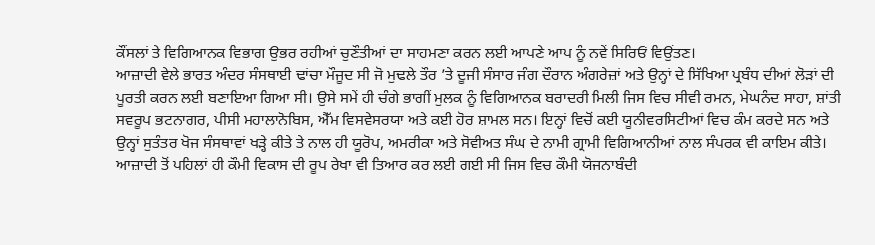ਕੌਂਸਲਾਂ ਤੇ ਵਿਗਿਆਨਕ ਵਿਭਾਗ ਉਭਰ ਰਹੀਆਂ ਚੁਣੌਤੀਆਂ ਦਾ ਸਾਹਮਣਾ ਕਰਨ ਲਈ ਆਪਣੇ ਆਪ ਨੂੰ ਨਵੇਂ ਸਿਰਿਓਂ ਵਿਉਂਤਣ।
ਆਜ਼ਾਦੀ ਵੇਲੇ ਭਾਰਤ ਅੰਦਰ ਸੰਸਥਾਈ ਢਾਂਚਾ ਮੌਜੂਦ ਸੀ ਜੋ ਮੁਢਲੇ ਤੌਰ ’ਤੇ ਦੂਜੀ ਸੰਸਾਰ ਜੰਗ ਦੌਰਾਨ ਅੰਗਰੇਜ਼ਾਂ ਅਤੇ ਉਨ੍ਹਾਂ ਦੇ ਸਿੱਖਿਆ ਪ੍ਰਬੰਧ ਦੀਆਂ ਲੋੜਾਂ ਦੀ ਪੂਰਤੀ ਕਰਨ ਲਈ ਬਣਾਇਆ ਗਿਆ ਸੀ। ਉਸੇ ਸਮੇਂ ਹੀ ਚੰਗੇ ਭਾਗੀਂ ਮੁਲਕ ਨੂੰ ਵਿਗਿਆਨਕ ਬਰਾਦਰੀ ਮਿਲੀ ਜਿਸ ਵਿਚ ਸੀਵੀ ਰਮਨ, ਮੇਘਨੰਦ ਸਾਹਾ, ਸ਼ਾਂਤੀ ਸਵਰੂਪ ਭਟਨਾਗਰ, ਪੀਸੀ ਮਹਾਲਾਨੋਬਿਸ, ਐੱਮ ਵਿਸਵੇਸਰਯਾ ਅਤੇ ਕਈ ਹੋਰ ਸ਼ਾਮਲ ਸਨ। ਇਨ੍ਹਾਂ ਵਿਚੋਂ ਕਈ ਯੂਨੀਵਰਸਿਟੀਆਂ ਵਿਚ ਕੰਮ ਕਰਦੇ ਸਨ ਅਤੇ ਉਨ੍ਹਾਂ ਸੁਤੰਤਰ ਖੋਜ ਸੰਸਥਾਵਾਂ ਖੜ੍ਹੇ ਕੀਤੇ ਤੇ ਨਾਲ ਹੀ ਯੂਰੋਪ, ਅਮਰੀਕਾ ਅਤੇ ਸੋਵੀਅਤ ਸੰਘ ਦੇ ਨਾਮੀ ਗ੍ਰਾਮੀ ਵਿਗਿਆਨੀਆਂ ਨਾਲ ਸੰਪਰਕ ਵੀ ਕਾਇਮ ਕੀਤੇ। ਆਜ਼ਾਦੀ ਤੋਂ ਪਹਿਲਾਂ ਹੀ ਕੌਮੀ ਵਿਕਾਸ ਦੀ ਰੂਪ ਰੇਖਾ ਵੀ ਤਿਆਰ ਕਰ ਲਈ ਗਈ ਸੀ ਜਿਸ ਵਿਚ ਕੌਮੀ ਯੋਜਨਾਬੰਦੀ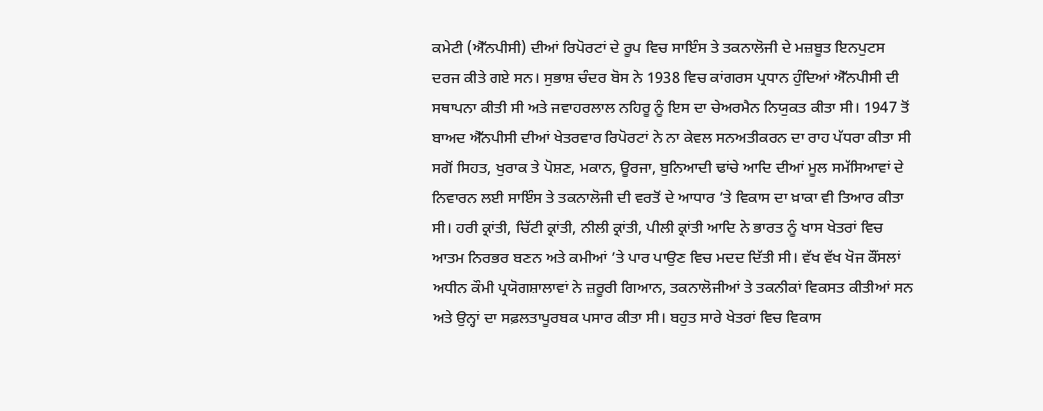ਕਮੇਟੀ (ਐੱਨਪੀਸੀ) ਦੀਆਂ ਰਿਪੋਰਟਾਂ ਦੇ ਰੂਪ ਵਿਚ ਸਾਇੰਸ ਤੇ ਤਕਨਾਲੋਜੀ ਦੇ ਮਜ਼ਬੂਤ ਇਨਪੁਟਸ ਦਰਜ ਕੀਤੇ ਗਏ ਸਨ। ਸੁਭਾਸ਼ ਚੰਦਰ ਬੋਸ ਨੇ 1938 ਵਿਚ ਕਾਂਗਰਸ ਪ੍ਰਧਾਨ ਹੁੰਦਿਆਂ ਐੱਨਪੀਸੀ ਦੀ ਸਥਾਪਨਾ ਕੀਤੀ ਸੀ ਅਤੇ ਜਵਾਹਰਲਾਲ ਨਹਿਰੂ ਨੂੰ ਇਸ ਦਾ ਚੇਅਰਮੈਨ ਨਿਯੁਕਤ ਕੀਤਾ ਸੀ। 1947 ਤੋਂ ਬਾਅਦ ਐੱਨਪੀਸੀ ਦੀਆਂ ਖੇਤਰਵਾਰ ਰਿਪੋਰਟਾਂ ਨੇ ਨਾ ਕੇਵਲ ਸਨਅਤੀਕਰਨ ਦਾ ਰਾਹ ਪੱਧਰਾ ਕੀਤਾ ਸੀ ਸਗੋਂ ਸਿਹਤ, ਖੁਰਾਕ ਤੇ ਪੋਸ਼ਣ, ਮਕਾਨ, ਊਰਜਾ, ਬੁਨਿਆਦੀ ਢਾਂਚੇ ਆਦਿ ਦੀਆਂ ਮੂਲ ਸਮੱਸਿਆਵਾਂ ਦੇ ਨਿਵਾਰਨ ਲਈ ਸਾਇੰਸ ਤੇ ਤਕਨਾਲੋਜੀ ਦੀ ਵਰਤੋਂ ਦੇ ਆਧਾਰ ’ਤੇ ਵਿਕਾਸ ਦਾ ਖ਼ਾਕਾ ਵੀ ਤਿਆਰ ਕੀਤਾ ਸੀ। ਹਰੀ ਕ੍ਰਾਂਤੀ, ਚਿੱਟੀ ਕ੍ਰਾਂਤੀ, ਨੀਲੀ ਕ੍ਰਾਂਤੀ, ਪੀਲੀ ਕ੍ਰਾਂਤੀ ਆਦਿ ਨੇ ਭਾਰਤ ਨੂੰ ਖਾਸ ਖੇਤਰਾਂ ਵਿਚ ਆਤਮ ਨਿਰਭਰ ਬਣਨ ਅਤੇ ਕਮੀਆਂ ’ਤੇ ਪਾਰ ਪਾਉਣ ਵਿਚ ਮਦਦ ਦਿੱਤੀ ਸੀ। ਵੱਖ ਵੱਖ ਖੋਜ ਕੌਂਸਲਾਂ ਅਧੀਨ ਕੌਮੀ ਪ੍ਰਯੋਗਸ਼ਾਲਾਵਾਂ ਨੇ ਜ਼ਰੂਰੀ ਗਿਆਨ, ਤਕਨਾਲੋਜੀਆਂ ਤੇ ਤਕਨੀਕਾਂ ਵਿਕਸਤ ਕੀਤੀਆਂ ਸਨ ਅਤੇ ਉਨ੍ਹਾਂ ਦਾ ਸਫ਼ਲਤਾਪੂਰਬਕ ਪਸਾਰ ਕੀਤਾ ਸੀ। ਬਹੁਤ ਸਾਰੇ ਖੇਤਰਾਂ ਵਿਚ ਵਿਕਾਸ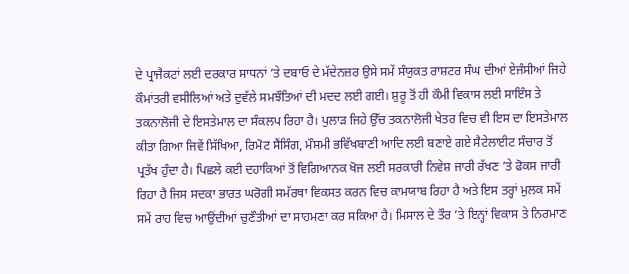ਦੇ ਪ੍ਰਾਜੈਕਟਾਂ ਲਈ ਦਰਕਾਰ ਸਾਧਨਾਂ ’ਤੇ ਦਬਾਓ ਦੇ ਮੱਦੇਨਜ਼ਰ ਉਸੇ ਸਮੇਂ ਸੰਯੁਕਤ ਰਾਸ਼ਟਰ ਸੰਘ ਦੀਆਂ ਏਜੰਸੀਆਂ ਜਿਹੇ ਕੌਮਾਂਤਰੀ ਵਸੀਲਿਆਂ ਅਤੇ ਦੁਵੱਲੇ ਸਮਝੌਤਿਆਂ ਦੀ ਮਦਦ ਲਈ ਗਈ। ਸ਼ੁਰੂ ਤੋਂ ਹੀ ਕੌਮੀ ਵਿਕਾਸ ਲਈ ਸਾਇੰਸ ਤੇ ਤਕਨਾਲੋਜੀ ਦੇ ਇਸਤੇਮਾਲ ਦਾ ਸੰਕਲਪ ਰਿਹਾ ਹੈ। ਪੁਲਾੜ ਜਿਹੇ ਉੱਚ ਤਕਨਾਲੋਜੀ ਖੇਤਰ ਵਿਚ ਵੀ ਇਸ ਦਾ ਇਸਤੇਮਾਲ ਕੀਤਾ ਗਿਆ ਜਿਵੇਂ ਸਿੱਖਿਆ, ਰਿਮੋਟ ਸੈਂਸਿੰਗ, ਮੌਸਮੀ ਭਵਿੱਖਬਾਣੀ ਆਦਿ ਲਈ ਬਣਾਏ ਗਏ ਸੈਟੇਲਾਈਟ ਸੰਚਾਰ ਤੋਂ ਪ੍ਰਤੱਖ ਹੁੰਦਾ ਹੈ। ਪਿਛਲੇ ਕਈ ਦਹਾਕਿਆਂ ਤੋਂ ਵਿਗਿਆਨਕ ਖੋਜ ਲਈ ਸਰਕਾਰੀ ਨਿਵੇਸ਼ ਜਾਰੀ ਰੱਖਣ ’ਤੇ ਫੋਕਸ ਜਾਰੀ ਰਿਹਾ ਹੈ ਜਿਸ ਸਦਕਾ ਭਾਰਤ ਘਰੋਗੀ ਸਮੱਰਥਾ ਵਿਕਸਤ ਕਰਨ ਵਿਚ ਕਾਮਯਾਬ ਰਿਹਾ ਹੈ ਅਤੇ ਇਸ ਤਰ੍ਹਾਂ ਮੁਲਕ ਸਮੇਂ ਸਮੇਂ ਰਾਹ ਵਿਚ ਆਉਂਦੀਆਂ ਚੁਣੌਤੀਆਂ ਦਾ ਸਾਹਮਣਾ ਕਰ ਸਕਿਆ ਹੈ। ਮਿਸਾਲ ਦੇ ਤੌਰ ’ਤੇ ਇਨ੍ਹਾਂ ਵਿਕਾਸ ਤੇ ਨਿਰਮਾਣ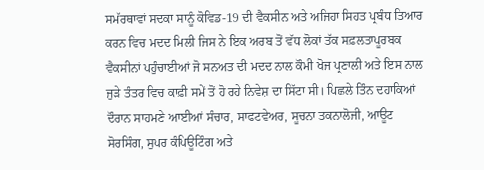ਸਮੱਰਥਾਵਾਂ ਸਦਕਾ ਸਾਨੂੰ ਕੋਵਿਡ-19 ਦੀ ਵੈਕਸੀਨ ਅਤੇ ਅਜਿਹਾ ਸਿਹਤ ਪ੍ਰਬੰਧ ਤਿਆਰ ਕਰਨ ਵਿਚ ਮਦਦ ਮਿਲੀ ਜਿਸ ਨੇ ਇਕ ਅਰਬ ਤੋਂ ਵੱਧ ਲੋਕਾਂ ਤੱਕ ਸਫ਼ਲਤਾਪੂਰਬਕ ਵੈਕਸੀਨਾਂ ਪਹੁੰਚਾਈਆਂ ਜੋ ਸਨਅਤ ਦੀ ਮਦਦ ਨਾਲ ਕੌਮੀ ਖੋਜ ਪ੍ਰਣਾਲੀ ਅਤੇ ਇਸ ਨਾਲ ਜੁੜੇ ਤੰਤਰ ਵਿਚ ਕਾਫ਼ੀ ਸਮੇਂ ਤੋਂ ਹੋ ਰਹੇ ਨਿਵੇਸ਼ ਦਾ ਸਿੱਟਾ ਸੀ। ਪਿਛਲੇ ਤਿੰਨ ਦਹਾਕਿਆਂ ਦੌਰਾਨ ਸਾਹਮਣੇ ਆਈਆਂ ਸੰਚਾਰ, ਸਾਫਟਵੇਅਰ, ਸੂਚਨਾ ਤਕਨਾਲੋਜੀ, ਆਊਟ ਸੋਰਸਿੰਗ, ਸੁਪਰ ਕੰਪਿਊਟਿੰਗ ਅਤੇ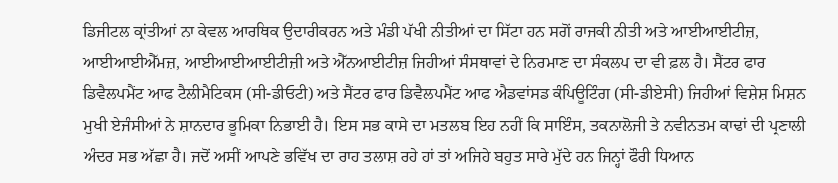ਡਿਜੀਟਲ ਕ੍ਰਾਂਤੀਆਂ ਨਾ ਕੇਵਲ ਆਰਥਿਕ ਉਦਾਰੀਕਰਨ ਅਤੇ ਮੰਡੀ ਪੱਖੀ ਨੀਤੀਆਂ ਦਾ ਸਿੱਟਾ ਹਨ ਸਗੋਂ ਰਾਜਕੀ ਨੀਤੀ ਅਤੇ ਆਈਆਈਟੀਜ਼, ਆਈਆਈਐੱਮਜ਼, ਆਈਆਈਆਈਟੀਜ਼ੀ ਅਤੇ ਐੱਨਆਈਟੀਜ਼ ਜਿਹੀਆਂ ਸੰਸਥਾਵਾਂ ਦੇ ਨਿਰਮਾਣ ਦਾ ਸੰਕਲਪ ਦਾ ਵੀ ਫ਼ਲ ਹੈ। ਸੈਂਟਰ ਫਾਰ ਡਿਵੈਲਪਮੈਂਟ ਆਫ ਟੈਲੀਮੈਟਿਕਸ (ਸੀ-ਡੀਓਟੀ) ਅਤੇ ਸੈਂਟਰ ਫਾਰ ਡਿਵੈਲਪਮੈਂਟ ਆਫ ਐਡਵਾਂਸਡ ਕੰਪਿਊਟਿੰਗ (ਸੀ-ਡੀਏਸੀ) ਜਿਹੀਆਂ ਵਿਸ਼ੇਸ਼ ਮਿਸ਼ਨ ਮੁਖੀ ਏਜੰਸੀਆਂ ਨੇ ਸ਼ਾਨਦਾਰ ਭੂਮਿਕਾ ਨਿਭਾਈ ਹੈ। ਇਸ ਸਭ ਕਾਸੇ ਦਾ ਮਤਲਬ ਇਹ ਨਹੀਂ ਕਿ ਸਾਇੰਸ, ਤਕਨਾਲੋਜੀ ਤੇ ਨਵੀਨਤਮ ਕਾਢਾਂ ਦੀ ਪ੍ਰਣਾਲੀ ਅੰਦਰ ਸਭ ਅੱਛਾ ਹੈ। ਜਦੋਂ ਅਸੀਂ ਆਪਣੇ ਭਵਿੱਖ ਦਾ ਰਾਹ ਤਲਾਸ਼ ਰਹੇ ਹਾਂ ਤਾਂ ਅਜਿਹੇ ਬਹੁਤ ਸਾਰੇ ਮੁੱਦੇ ਹਨ ਜਿਨ੍ਹਾਂ ਫੌਰੀ ਧਿਆਨ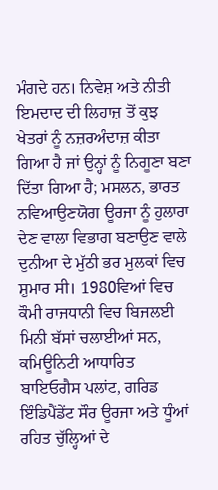ਮੰਗਦੇ ਹਨ। ਨਿਵੇਸ਼ ਅਤੇ ਨੀਤੀ ਇਮਦਾਦ ਦੀ ਲਿਹਾਜ਼ ਤੋਂ ਕੁਝ ਖੇਤਰਾਂ ਨੂੰ ਨਜ਼ਰਅੰਦਾਜ਼ ਕੀਤਾ ਗਿਆ ਹੈ ਜਾਂ ਉਨ੍ਹਾਂ ਨੂੰ ਨਿਗੂਣਾ ਬਣਾ ਦਿੱਤਾ ਗਿਆ ਹੈ; ਮਸਲਨ, ਭਾਰਤ ਨਵਿਆਉਣਯੋਗ ਊਰਜਾ ਨੂੰ ਹੁਲਾਰਾ ਦੇਣ ਵਾਲਾ ਵਿਭਾਗ ਬਣਾਉਣ ਵਾਲੇ ਦੁਨੀਆ ਦੇ ਮੁੱਠੀ ਭਰ ਮੁਲਕਾਂ ਵਿਚ ਸ਼ੁਮਾਰ ਸੀ। 1980ਵਿਆਂ ਵਿਚ ਕੌਮੀ ਰਾਜਧਾਨੀ ਵਿਚ ਬਿਜਲਈ ਮਿਨੀ ਬੱਸਾਂ ਚਲਾਈਆਂ ਸਨ, ਕਮਿਊਨਿਟੀ ਆਧਾਰਿਤ ਬਾਇਓਗੈਸ ਪਲਾਂਟ, ਗਰਿਡ ਇੰਡਿਪੈਂਡੇਂਟ ਸੌਰ ਊਰਜਾ ਅਤੇ ਧੂੰਆਂ ਰਹਿਤ ਚੁੱਲ੍ਹਿਆਂ ਦੇ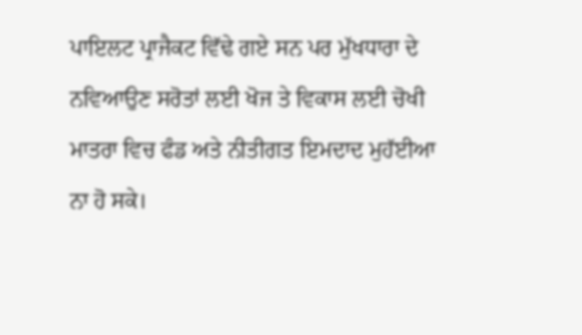ਪਾਇਲਟ ਪ੍ਰਾਜੈਕਟ ਵਿੱਢੇ ਗਏ ਸਨ ਪਰ ਮੁੱਖਧਾਰਾ ਦੇ ਨਵਿਆਉਣ ਸਰੋਤਾਂ ਲਈ ਖੋਜ ਤੇ ਵਿਕਾਸ ਲਈ ਚੋਖੀ ਮਾਤਰਾ ਵਿਚ ਫੰਡ ਅਤੇ ਨੀਤੀਗਤ ਇਮਦਾਦ ਮੁਹੱਈਆ ਨਾ ਹੋ ਸਕੇ।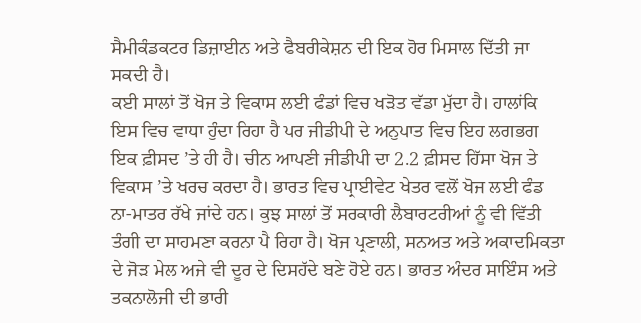ਸੈਮੀਕੰਡਕਟਰ ਡਿਜ਼ਾਈਨ ਅਤੇ ਫੈਬਰੀਕੇਸ਼ਨ ਦੀ ਇਕ ਹੋਰ ਮਿਸਾਲ ਦਿੱਤੀ ਜਾ ਸਕਦੀ ਹੈ।
ਕਈ ਸਾਲਾਂ ਤੋਂ ਖੋਜ ਤੇ ਵਿਕਾਸ ਲਈ ਫੰਡਾਂ ਵਿਚ ਖੜੋਤ ਵੱਡਾ ਮੁੱਦਾ ਹੈ। ਹਾਲਾਂਕਿ ਇਸ ਵਿਚ ਵਾਧਾ ਹੁੰਦਾ ਰਿਹਾ ਹੈ ਪਰ ਜੀਡੀਪੀ ਦੇ ਅਨੁਪਾਤ ਵਿਚ ਇਹ ਲਗਭਗ ਇਕ ਫ਼ੀਸਦ ’ਤੇ ਹੀ ਹੈ। ਚੀਨ ਆਪਣੀ ਜੀਡੀਪੀ ਦਾ 2.2 ਫ਼ੀਸਦ ਹਿੱਸਾ ਖੋਜ ਤੇ ਵਿਕਾਸ ’ਤੇ ਖਰਚ ਕਰਦਾ ਹੈ। ਭਾਰਤ ਵਿਚ ਪ੍ਰਾਈਵੇਟ ਖੇਤਰ ਵਲੋਂ ਖੋਜ ਲਈ ਫੰਡ ਨਾ-ਮਾਤਰ ਰੱਖੇ ਜਾਂਦੇ ਹਨ। ਕੁਝ ਸਾਲਾਂ ਤੋਂ ਸਰਕਾਰੀ ਲੈਬਾਰਟਰੀਆਂ ਨੂੰ ਵੀ ਵਿੱਤੀ ਤੰਗੀ ਦਾ ਸਾਹਮਣਾ ਕਰਨਾ ਪੈ ਰਿਹਾ ਹੈ। ਖੋਜ ਪ੍ਰਣਾਲੀ, ਸਨਅਤ ਅਤੇ ਅਕਾਦਮਿਕਤਾ ਦੇ ਜੋੜ ਮੇਲ ਅਜੇ ਵੀ ਦੂਰ ਦੇ ਦਿਸਹੱਦੇ ਬਣੇ ਹੋਏ ਹਨ। ਭਾਰਤ ਅੰਦਰ ਸਾਇੰਸ ਅਤੇ ਤਕਨਾਲੋਜੀ ਦੀ ਭਾਰੀ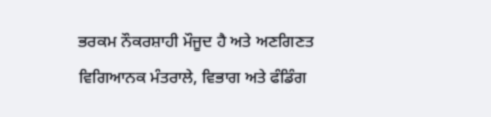ਭਰਕਮ ਨੌਕਰਸ਼ਾਹੀ ਮੌਜੂਦ ਹੈ ਅਤੇ ਅਣਗਿਣਤ ਵਿਗਿਆਨਕ ਮੰਤਰਾਲੇ, ਵਿਭਾਗ ਅਤੇ ਫੰਡਿੰਗ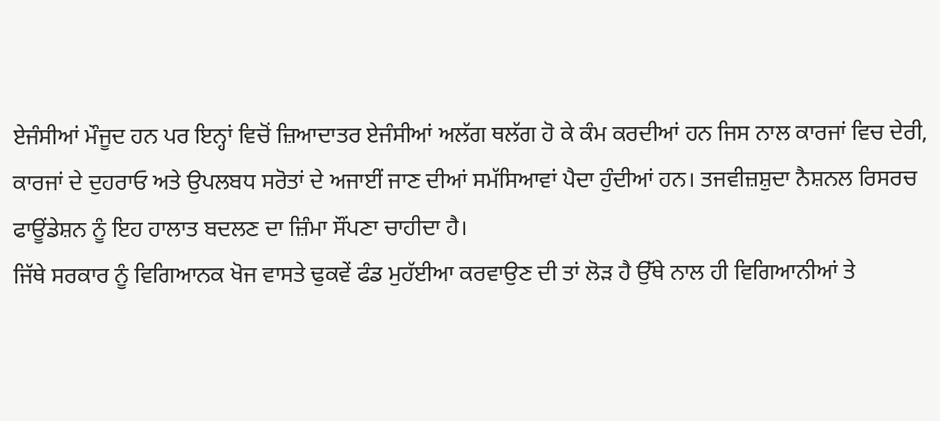ਏਜੰਸੀਆਂ ਮੌਜੂਦ ਹਨ ਪਰ ਇਨ੍ਹਾਂ ਵਿਚੋਂ ਜ਼ਿਆਦਾਤਰ ਏਜੰਸੀਆਂ ਅਲੱਗ ਥਲੱਗ ਹੋ ਕੇ ਕੰਮ ਕਰਦੀਆਂ ਹਨ ਜਿਸ ਨਾਲ ਕਾਰਜਾਂ ਵਿਚ ਦੇਰੀ, ਕਾਰਜਾਂ ਦੇ ਦੁਹਰਾਓ ਅਤੇ ਉਪਲਬਧ ਸਰੋਤਾਂ ਦੇ ਅਜਾਈਂ ਜਾਣ ਦੀਆਂ ਸਮੱਸਿਆਵਾਂ ਪੈਦਾ ਹੁੰਦੀਆਂ ਹਨ। ਤਜਵੀਜ਼ਸ਼ੁਦਾ ਨੈਸ਼ਨਲ ਰਿਸਰਚ ਫਾਊਂਡੇਸ਼ਨ ਨੂੰ ਇਹ ਹਾਲਾਤ ਬਦਲਣ ਦਾ ਜ਼ਿੰਮਾ ਸੌਂਪਣਾ ਚਾਹੀਦਾ ਹੈ।
ਜਿੱਥੇ ਸਰਕਾਰ ਨੂੰ ਵਿਗਿਆਨਕ ਖੋਜ ਵਾਸਤੇ ਢੁਕਵੇਂ ਫੰਡ ਮੁਹੱਈਆ ਕਰਵਾਉਣ ਦੀ ਤਾਂ ਲੋੜ ਹੈ ਉੱਥੇ ਨਾਲ ਹੀ ਵਿਗਿਆਨੀਆਂ ਤੇ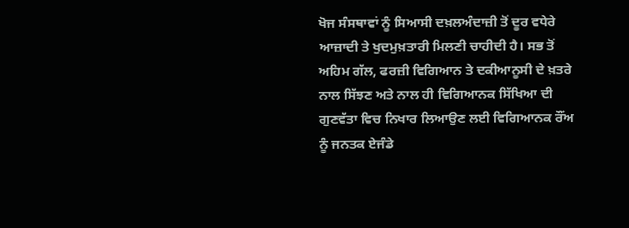ਖੋਜ ਸੰਸਥਾਵਾਂ ਨੂੰ ਸਿਆਸੀ ਦਖ਼ਲਅੰਦਾਜ਼ੀ ਤੋਂ ਦੂਰ ਵਧੇਰੇ ਆਜ਼ਾਦੀ ਤੇ ਖੁਦਮੁਖ਼ਤਾਰੀ ਮਿਲਣੀ ਚਾਹੀਦੀ ਹੈ। ਸਭ ਤੋਂ ਅਹਿਮ ਗੱਲ, ਫਰਜ਼ੀ ਵਿਗਿਆਨ ਤੇ ਦਕੀਆਨੂਸੀ ਦੇ ਖ਼ਤਰੇ ਨਾਲ ਸਿੱਝਣ ਅਤੇ ਨਾਲ ਹੀ ਵਿਗਿਆਨਕ ਸਿੱਖਿਆ ਦੀ ਗੁਣਵੱਤਾ ਵਿਚ ਨਿਖਾਰ ਲਿਆਉਣ ਲਈ ਵਿਗਿਆਨਕ ਰੌਂਅ ਨੂੰ ਜਨਤਕ ਏਜੰਡੇ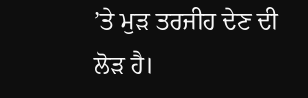’ਤੇ ਮੁੜ ਤਰਜੀਹ ਦੇਣ ਦੀ ਲੋੜ ਹੈ।